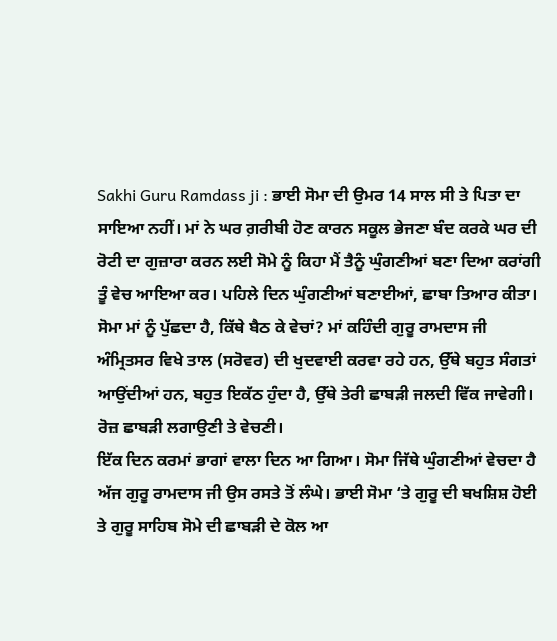Sakhi Guru Ramdass ji : ਭਾਈ ਸੋਮਾ ਦੀ ਉਮਰ 14 ਸਾਲ ਸੀ ਤੇ ਪਿਤਾ ਦਾ ਸਾਇਆ ਨਹੀਂ। ਮਾਂ ਨੇ ਘਰ ਗ਼ਰੀਬੀ ਹੋਣ ਕਾਰਨ ਸਕੂਲ ਭੇਜਣਾ ਬੰਦ ਕਰਕੇ ਘਰ ਦੀ ਰੋਟੀ ਦਾ ਗੁਜ਼ਾਰਾ ਕਰਨ ਲਈ ਸੋਮੇ ਨੂੰ ਕਿਹਾ ਮੈਂ ਤੈਨੂੰ ਘੁੰਗਣੀਆਂ ਬਣਾ ਦਿਆ ਕਰਾਂਗੀ ਤੂੰ ਵੇਚ ਆਇਆ ਕਰ। ਪਹਿਲੇ ਦਿਨ ਘੁੰਗਣੀਆਂ ਬਣਾਈਆਂ, ਛਾਬਾ ਤਿਆਰ ਕੀਤਾ। ਸੋਮਾ ਮਾਂ ਨੂੰ ਪੁੱਛਦਾ ਹੈ, ਕਿੱਥੇ ਬੈਠ ਕੇ ਵੇਚਾਂ? ਮਾਂ ਕਹਿੰਦੀ ਗੁਰੂ ਰਾਮਦਾਸ ਜੀ ਅੰਮ੍ਰਿਤਸਰ ਵਿਖੇ ਤਾਲ (ਸਰੋਵਰ) ਦੀ ਖੁਦਵਾਈ ਕਰਵਾ ਰਹੇ ਹਨ, ਉੱਥੇ ਬਹੁਤ ਸੰਗਤਾਂ ਆਉਂਦੀਆਂ ਹਨ, ਬਹੁਤ ਇਕੱਠ ਹੁੰਦਾ ਹੈ, ਉੱਥੇ ਤੇਰੀ ਛਾਬੜੀ ਜਲਦੀ ਵਿੱਕ ਜਾਵੇਗੀ। ਰੋਜ਼ ਛਾਬੜੀ ਲਗਾਉਣੀ ਤੇ ਵੇਚਣੀ।
ਇੱਕ ਦਿਨ ਕਰਮਾਂ ਭਾਗਾਂ ਵਾਲਾ ਦਿਨ ਆ ਗਿਆ। ਸੋਮਾ ਜਿੱਥੇ ਘੁੰਗਣੀਆਂ ਵੇਚਦਾ ਹੈ ਅੱਜ ਗੁਰੂ ਰਾਮਦਾਸ ਜੀ ਉਸ ਰਸਤੇ ਤੋਂ ਲੰਘੇ। ਭਾਈ ਸੋਮਾ ‘ਤੇ ਗੁਰੂ ਦੀ ਬਖਸ਼ਿਸ਼ ਹੋਈ ਤੇ ਗੁਰੂ ਸਾਹਿਬ ਸੋਮੇ ਦੀ ਛਾਬੜੀ ਦੇ ਕੋਲ ਆ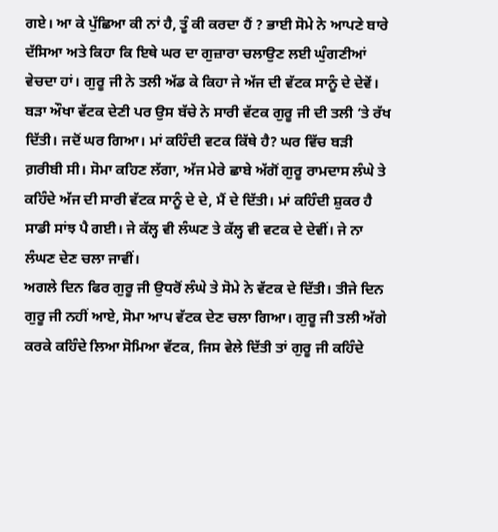ਗਏ। ਆ ਕੇ ਪੁੱਛਿਆ ਕੀ ਨਾਂ ਹੈ, ਤੂੰ ਕੀ ਕਰਦਾ ਹੈਂ ? ਭਾਈ ਸੋਮੇ ਨੇ ਆਪਣੇ ਬਾਰੇ ਦੱਸਿਆ ਅਤੇ ਕਿਹਾ ਕਿ ਇਥੇ ਘਰ ਦਾ ਗੁਜ਼ਾਰਾ ਚਲਾਉਣ ਲਈ ਘੁੰਗਣੀਆਂ ਵੇਚਦਾ ਹਾਂ। ਗੁਰੂ ਜੀ ਨੇ ਤਲੀ ਅੱਡ ਕੇ ਕਿਹਾ ਜੇ ਅੱਜ ਦੀ ਵੱਟਕ ਸਾਨੂੰ ਦੇ ਦੇਵੇਂ। ਬੜਾ ਔਖਾ ਵੱਟਕ ਦੇਣੀ ਪਰ ਉਸ ਬੱਚੇ ਨੇ ਸਾਰੀ ਵੱਟਕ ਗੁਰੂ ਜੀ ਦੀ ਤਲੀ ‘ਤੇ ਰੱਖ ਦਿੱਤੀ। ਜਦੋਂ ਘਰ ਗਿਆ। ਮਾਂ ਕਹਿੰਦੀ ਵਟਕ ਕਿੱਥੇ ਹੈ? ਘਰ ਵਿੱਚ ਬੜੀ ਗ਼ਰੀਬੀ ਸੀ। ਸੋਮਾ ਕਹਿਣ ਲੱਗਾ, ਅੱਜ ਮੇਰੇ ਛਾਬੇ ਅੱਗੋਂ ਗੁਰੂ ਰਾਮਦਾਸ ਲੰਘੇ ਤੇ ਕਹਿੰਦੇ ਅੱਜ ਦੀ ਸਾਰੀ ਵੱਟਕ ਸਾਨੂੰ ਦੇ ਦੇ, ਮੈਂ ਦੇ ਦਿੱਤੀ। ਮਾਂ ਕਹਿੰਦੀ ਸ਼ੁਕਰ ਹੈ ਸਾਡੀ ਸਾਂਝ ਪੈ ਗਈ। ਜੇ ਕੱਲ੍ਹ ਵੀ ਲੰਘਣ ਤੇ ਕੱਲ੍ਹ ਵੀ ਵਟਕ ਦੇ ਦੇਵੀਂ। ਜੇ ਨਾ ਲੰਘਣ ਦੇਣ ਚਲਾ ਜਾਵੀਂ।
ਅਗਲੇ ਦਿਨ ਫਿਰ ਗੁਰੂ ਜੀ ਉਧਰੋਂ ਲੰਘੇ ਤੇ ਸੋਮੇ ਨੇ ਵੱਟਕ ਦੇ ਦਿੱਤੀ। ਤੀਜੇ ਦਿਨ ਗੁਰੂ ਜੀ ਨਹੀਂ ਆਏ, ਸੋਮਾ ਆਪ ਵੱਟਕ ਦੇਣ ਚਲਾ ਗਿਆ। ਗੁਰੂ ਜੀ ਤਲੀ ਅੱਗੇ ਕਰਕੇ ਕਹਿੰਦੇ ਲਿਆ ਸੋਮਿਆ ਵੱਟਕ, ਜਿਸ ਵੇਲੇ ਦਿੱਤੀ ਤਾਂ ਗੁਰੂ ਜੀ ਕਹਿੰਦੇ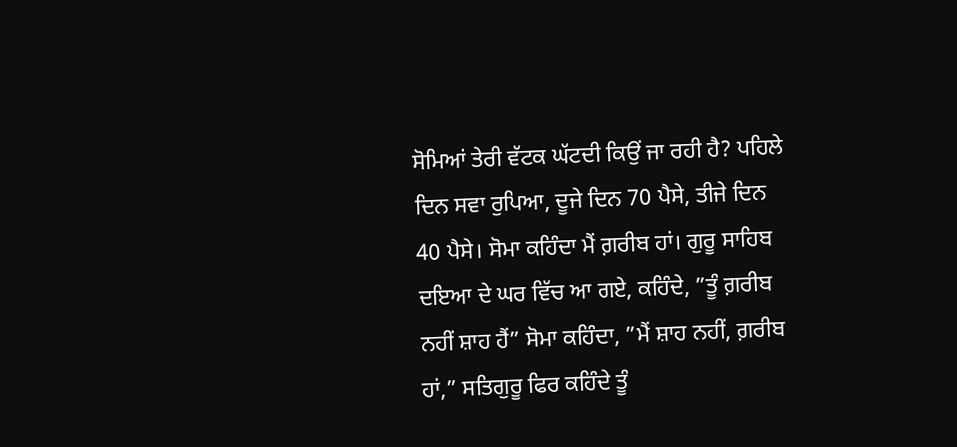ਸੋਮਿਆਂ ਤੇਰੀ ਵੱਟਕ ਘੱਟਦੀ ਕਿਉਂ ਜਾ ਰਹੀ ਹੈ? ਪਹਿਲੇ ਦਿਨ ਸਵਾ ਰੁਪਿਆ, ਦੂਜੇ ਦਿਨ 70 ਪੈਸੇ, ਤੀਜੇ ਦਿਨ 40 ਪੈਸੇ। ਸੋਮਾ ਕਹਿੰਦਾ ਮੈਂ ਗ਼ਰੀਬ ਹਾਂ। ਗੁਰੂ ਸਾਹਿਬ ਦਇਆ ਦੇ ਘਰ ਵਿੱਚ ਆ ਗਏ, ਕਹਿੰਦੇ, ”ਤੂੰ ਗ਼ਰੀਬ ਨਹੀਂ ਸ਼ਾਹ ਹੈਂ” ਸੋਮਾ ਕਹਿੰਦਾ, ”ਮੈਂ ਸ਼ਾਹ ਨਹੀਂ, ਗ਼ਰੀਬ ਹਾਂ,” ਸਤਿਗੁਰੂ ਫਿਰ ਕਹਿੰਦੇ ਤੂੰ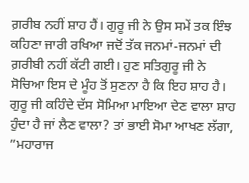ਗ਼ਰੀਬ ਨਹੀਂ ਸ਼ਾਹ ਹੈਂ। ਗੁਰੂ ਜੀ ਨੇ ਉਸ ਸਮੇਂ ਤਕ ਇੰਝ ਕਹਿਣਾ ਜਾਰੀ ਰਖਿਆ ਜਦੋਂ ਤੱਕ ਜਨਮਾਂ-ਜਨਮਾਂ ਦੀ ਗ਼ਰੀਬੀ ਨਹੀਂ ਕੱਟੀ ਗਈ। ਹੁਣ ਸਤਿਗੁਰੂ ਜੀ ਨੇ ਸੋਚਿਆ ਇਸ ਦੇ ਮੂੰਹ ਤੋਂ ਸੁਣਨਾ ਹੈ ਕਿ ਇਹ ਸ਼ਾਹ ਹੈ।
ਗੁਰੂ ਜੀ ਕਹਿੰਦੇ ਦੱਸ ਸੋਮਿਆ ਮਾਇਆ ਦੇਣ ਵਾਲਾ ਸ਼ਾਹ ਹੁੰਦਾ ਹੈ ਜਾਂ ਲੈਣ ਵਾਲਾ? ਤਾਂ ਭਾਈ ਸੋਮਾ ਆਖਣ ਲੱਗਾ, ”ਮਹਾਰਾਜ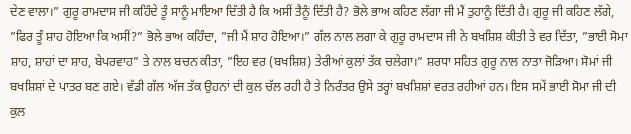ਦੇਣ ਵਾਲਾ।” ਗੁਰੂ ਰਾਮਦਾਸ ਜੀ ਕਹਿੰਦੇ ਤੂੰ ਸਾਨੂੰ ਮਾਇਆ ਦਿੱਤੀ ਹੈ ਕਿ ਅਸੀਂ ਤੈਨੂੰ ਦਿੱਤੀ ਹੈ? ਭੋਲੇ ਭਾਅ ਕਹਿਣ ਲੱਗਾ ਜੀ ਮੈਂ ਤੁਹਾਨੂੰ ਦਿੱਤੀ ਹੈ। ਗੁਰੂ ਜੀ ਕਹਿਣ ਲੱਗੇ, ”ਫਿਰ ਤੂੰ ਸ਼ਾਹ ਹੋਇਆ ਕਿ ਅਸੀਂ?” ਭੋਲੇ ਭਾਅ ਕਹਿੰਦਾ, ”ਜੀ ਮੈਂ ਸ਼ਾਹ ਹੋਇਆ।” ਗੱਲ ਨਾਲ ਲਗਾ ਕੇ ਗੁਰੂ ਰਾਮਦਾਸ ਜੀ ਨੇ ਬਖਸ਼ਿਸ਼ ਕੀਤੀ ਤੇ ਵਰ ਦਿੱਤਾ, ”ਭਾਈ ਸੋਮਾ ਸ਼ਾਹ, ਸ਼ਾਹਾਂ ਦਾ ਸ਼ਾਹ, ਬੇਪਰਵਾਹ” ਤੇ ਨਾਲ ਬਚਨ ਕੀਤਾ, ”ਇਹ ਵਰ (ਬਖਸ਼ਿਸ਼) ਤੇਰੀਆਂ ਕੁਲਾਂ ਤੱਕ ਚਲੇਗਾ।” ਸ਼ਰਧਾ ਸਹਿਤ ਗੁਰੂ ਨਾਲ ਨਾਤਾ ਜੋੜਿਆ। ਸੋਮਾਂ ਜੀ ਬਖਸ਼ਿਸ਼ਾਂ ਦੇ ਪਾਤਰ ਬਣ ਗਏ। ਵੱਡੀ ਗੱਲ ਅੱਜ ਤੱਕ ਉਹਨਾਂ ਦੀ ਕੁਲ ਚੱਲ ਰਹੀ ਹੈ ਤੇ ਨਿਰੰਤਰ ਉਸੇ ਤਰ੍ਹਾਂ ਬਖਸ਼ਿਸ਼ਾਂ ਵਰਤ ਰਹੀਆਂ ਹਨ। ਇਸ ਸਮੇਂ ਭਾਈ ਸੋਮਾ ਜੀ ਦੀ ਕੁਲ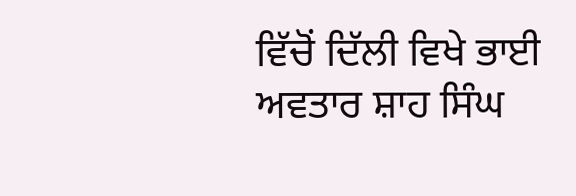ਵਿੱਚੋਂ ਦਿੱਲੀ ਵਿਖੇ ਭਾਈ ਅਵਤਾਰ ਸ਼ਾਹ ਸਿੰਘ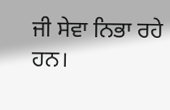ਜੀ ਸੇਵਾ ਨਿਭਾ ਰਹੇ ਹਨ।